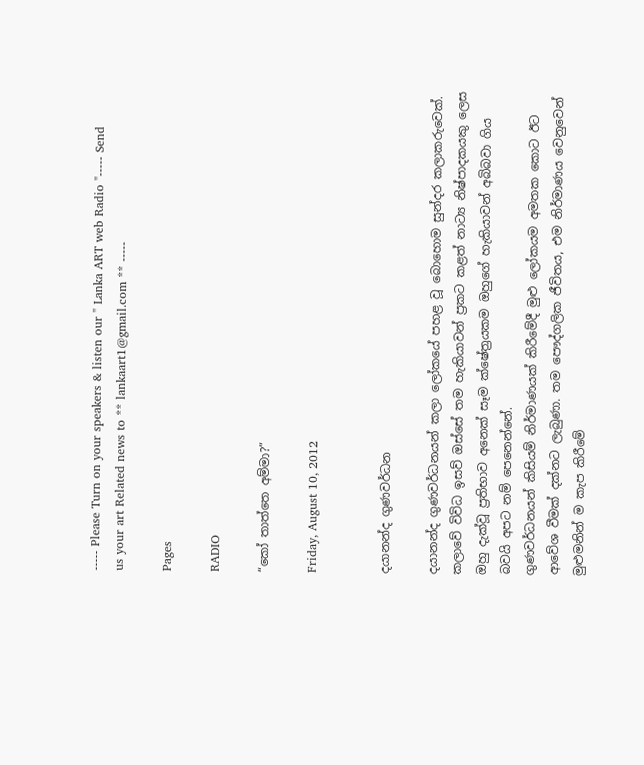----- Please Turn on your speakers & listen our " Lanka ART web Radio "----- Send us your art Related news to ** lankaart1@gmail.com ** -----

Pages

RADIO

“කෝ තාත්තෙ අම්මා?”

Friday, August 10, 2012


දයානන්ද ගුණවර්ධන

දයානන්ද ගුණවර්ධනයන් කලා ලෝකයේ පහළ වූ බොහොම සුන්දර කලාකරුවෙක්. කලාවේ විවිධ ඉසව් ඔස්සේ තම හැකියාවන් ප්‍රකට කළත් නාට්‍ය නිෂ්පාදකයකු ලෙස ඔහු දැක්වූ ප්‍රතිභාව අනෙක් සෑම ක්ෂේත්‍රයකම ඔහුගේ හැකියාවන් අබිබවා ගිය බවයි අපට නම් පෙනෙන්නේ.
ගුණවර්ධනයන් කිසියම් නිර්මාණයක් කිරීමේදී මුළු ලෝකයම අමතක කොට ඊට ආවේශ වීමක් දක්නට ලැබුණා. තම පෞද්ගලික ජීවිතය, එම නිර්මාණය වෙනුවෙන් මුළුමනින් ම කැප කිරීමේ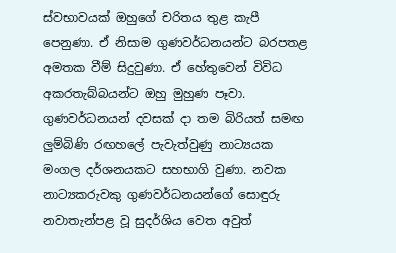ස්වභාවයක් ඔහුගේ චරිතය තුළ කැපී පෙනුණා. ඒ නිසාම ගුණවර්ධනයන්ට බරපතළ අමතක වීම් සිදුවුණා. ඒ හේතුවෙන් විවිධ අකරතැබ්බයන්ට ඔහු මුහුණ පෑවා.
ගුණවර්ධනයන් දවසක් දා තම බිරියත් සමඟ ලුම්බිණි රඟහලේ පැවැත්වුණු නාට්‍යයක මංගල දර්ශනයකට සහභාගි වුණා. නවක නාට්‍යකරුවකු ගුණවර්ධනයන්ගේ සොඳුරු නවාතැන්පළ වූ සුදර්ශිය වෙත අවුත්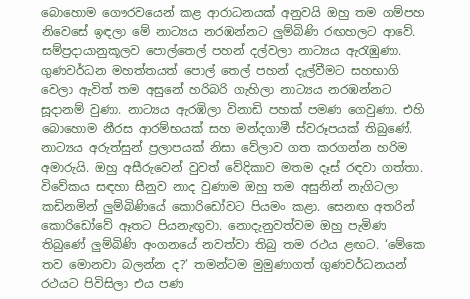බොහොම ගෞරවයෙන් කළ ආරාධනයක් අනුවයි ඔහු තම ගම්පහ නිවෙසේ ඉඳලා මේ නාට්‍යය නරඹන්නට ලුම්බිණි රඟහලට ආවේ. සම්ප්‍රදායානුකූලව පොල්තෙල් පහන් දල්වලා නාට්‍යය ඇරැඹුණා.
ගුණවර්ධන මහත්තයත් පොල් තෙල් පහන් දැල්වීමට සහභාගි වෙලා ඇවිත් තම අසුනේ හරිබරි ගැහිලා නාට්‍යය නරඹන්නට සූදානම් වුණා. නාට්‍යය ඇරඹිලා විනාඩි පහක් පමණ ගෙවුණා. එහි බොහොම නීරස ආරම්භයක් සහ මන්දගාමී ස්වරූපයක් තිබුණේ.
නාට්‍යය අරුත්සුන් ප්‍රලාපයක් නිසා වේලාව ගත කරගන්න හරිම අමාරුයි. ඔහු අසීරුවෙන් වුවත් වේදිකාව මතම දෑස් රඳවා ගත්තා.
විවේකය සඳහා සීනුව නාද වුණාම ඔහු තම අසුනින් නැගිටලා කඩිනමින් ලුම්බිණියේ කොරිඩෝවට පියමං කළා. සෙනඟ අතරින් කොරිඩෝවේ ඈතට පියනැඟුවා. නොදැනුවත්වම ඔහු පැමිණ තිබුණේ ලුම්බිණි අංගනයේ නවත්වා තිබු තම රථය ළඟට. ‘මේකෙ තව මොනවා බලන්න ද?’ තමන්ටම මුමුණාගත් ගුණවර්ධනයන් රථයට පිවිසිලා එය පණ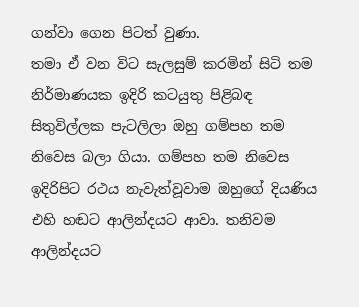ගන්වා ගෙන පිටත් වුණා.
තමා ඒ වන විට සැලසුම් කරමින් සිටි තම නිර්මාණයක ඉදිරි කටයුතු පිළිබඳ සිතුවිල්ලක පැටලිලා ඔහු ගම්පහ තම නිවෙස බලා ගියා. ගම්පහ තම නිවෙස ඉදිරිපිට රථය නැවැත්වූවාම ඔහුගේ දියණිය එහි හඬට ආලින්දයට ආවා. තනිවම ආලින්දයට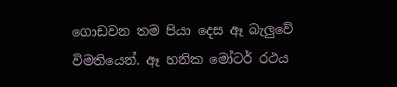ගොඩවන තම පියා දෙස ඈ බැලුවේ විමතියෙන්. ඈ හනික මෝටර් රථය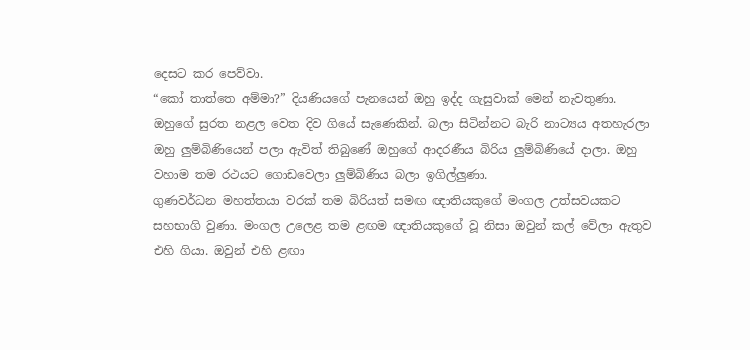දෙසට කර පෙව්වා.
“කෝ තාත්තෙ අම්මා?” දියණියගේ පැනයෙන් ඔහු ඉද්ද ගැසුවාක් මෙන් නැවතුණා. ඔහුගේ සුරත නළල වෙත දිව ගියේ සැණෙකින්. බලා සිටින්නට බැරි නාට්‍යය අතහැරලා ඔහු ලුම්බිණියෙන් පලා ඇවිත් තිබුණේ ඔහුගේ ආදරණීය බිරිය ලුම්බිණියේ දාලා. ඔහු වහාම තම රථයට ගොඩවෙලා ලුම්බිණිය බලා ඉගිල්ලුණා.
ගුණවර්ධන මහත්තයා වරක් තම බිරියත් සමඟ ඥාතියකුගේ මංගල උත්සවයකට සහභාගි වුණා. මංගල උලෙළ තම ළඟම ඥාතියකුගේ වූ නිසා ඔවුන් කල් වේලා ඇතුව එහි ගියා. ඔවුන් එහි ළඟා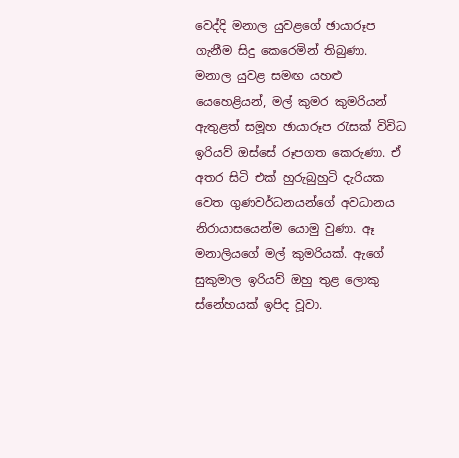වෙද්දි මනාල යුවළගේ ඡායාරූප ගැනීම සිදු කෙරෙමින් තිබුණා.
මනාල යුවළ සමඟ යහළු යෙහෙළියන්, මල් කුමර කුමරියන් ඇතුළත් සමූහ ඡායාරූප රැසක් විවිධ ඉරියව් ඔස්සේ රූපගත කෙරුණා. ඒ අතර සිටි එක් හුරුබුහුටි දැරියක වෙත ගුණවර්ධනයන්ගේ අවධානය නිරායාසයෙන්ම යොමු වුණා. ඈ මනාලියගේ මල් කුමරියක්. ඇගේ සුකුමාල ඉරියව් ඔහු තුළ ලොකු ස්නේහයක් ඉපිද වූවා.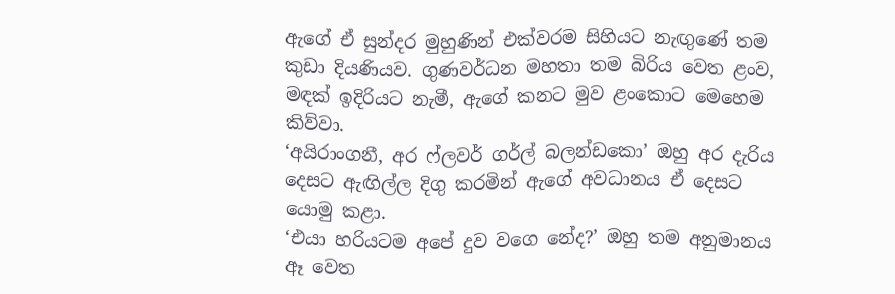ඇගේ ඒ සුන්දර මුහුණින් එක්වරම සිහියට නැඟුණේ තම කුඩා දියණියව. ගුණවර්ධන මහතා තම බිරිය වෙත ළංව, මඳක් ඉදිරියට නැමී, ඇගේ කනට මුව ළංකොට මෙහෙම කිව්වා.
‘අයිරාංගනී, අර ෆ්ලවර් ගර්ල් බලන්ඩකො’ ඔහු අර දැරිය දෙසට ඇඟිල්ල දිගු කරමින් ඇගේ අවධානය ඒ දෙසට යොමු කළා.
‘එයා හරියටම අපේ දුව වගෙ නේද?’ ඔහු තම අනුමානය ඈ වෙත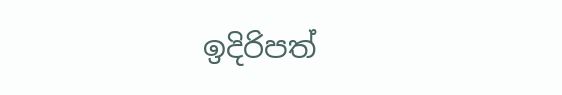ඉදිරිපත්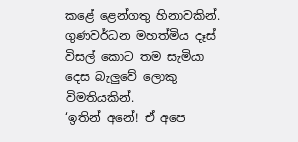කළේ ළෙන්ගතු හිනාවකින්. ගුණවර්ධන මහත්මිය දෑස් විසල් කොට තම සැමියා දෙස බැලුවේ ලොකු විමතියකින්.
‘ඉතින් අනේ! ඒ අපෙ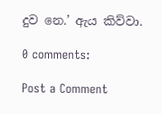දුව නෙ.’ ඇය කිව්වා.

0 comments:

Post a Comment